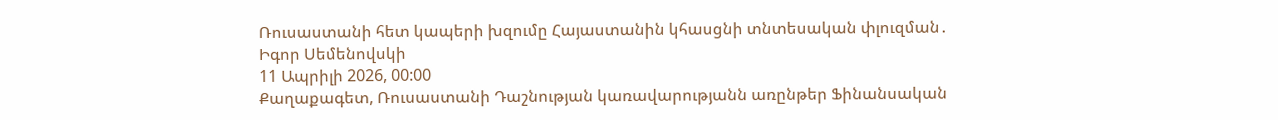Ռուսաստանի հետ կապերի խզումը Հայաստանին կհասցնի տնտեսական փլուզման․ Իգոր Սեմենովսկի
11 Ապրիլի 2026, 00:00
Քաղաքագետ, Ռուսաստանի Դաշնության կառավարությանն առընթեր Ֆինանսական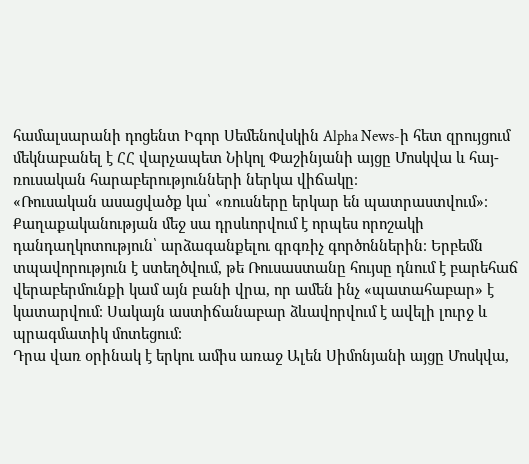համալսարանի դոցենտ Իգոր Սեմենովսկին Alpha News-ի հետ զրույցում մեկնաբանել է ՀՀ վարչապետ Նիկոլ Փաշինյանի այցը Մոսկվա և հայ-ռուսական հարաբերությունների ներկա վիճակը։
«Ռուսական ասացվածք կա՝ «ռուսները երկար են պատրաստվում»։ Քաղաքականության մեջ սա դրսևորվում է որպես որոշակի դանդաղկոտություն՝ արձագանքելու գրգռիչ գործոններին։ Երբեմն տպավորություն է ստեղծվում, թե Ռուսաստանը հույսը դնում է բարեհաճ վերաբերմունքի կամ այն բանի վրա, որ ամեն ինչ «պատահաբար» է կատարվում։ Սակայն աստիճանաբար ձևավորվում է ավելի լուրջ և պրագմատիկ մոտեցում։
Դրա վառ օրինակ է երկու ամիս առաջ Ալեն Սիմոնյանի այցը Մոսկվա,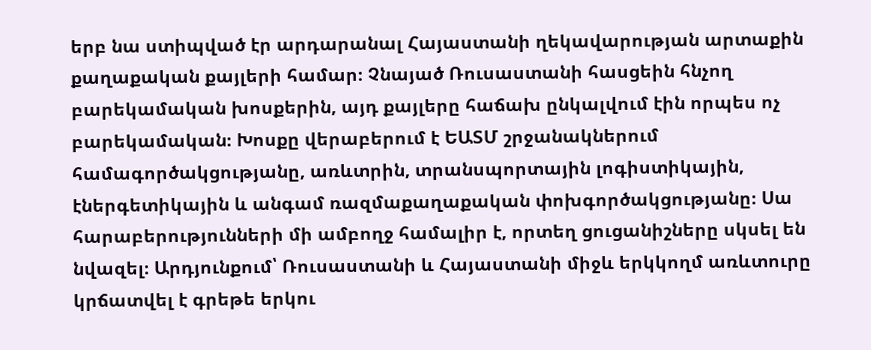երբ նա ստիպված էր արդարանալ Հայաստանի ղեկավարության արտաքին քաղաքական քայլերի համար։ Չնայած Ռուսաստանի հասցեին հնչող բարեկամական խոսքերին, այդ քայլերը հաճախ ընկալվում էին որպես ոչ բարեկամական։ Խոսքը վերաբերում է ԵԱՏՄ շրջանակներում համագործակցությանը, առևտրին, տրանսպորտային լոգիստիկային, էներգետիկային և անգամ ռազմաքաղաքական փոխգործակցությանը։ Սա հարաբերությունների մի ամբողջ համալիր է, որտեղ ցուցանիշները սկսել են նվազել։ Արդյունքում՝ Ռուսաստանի և Հայաստանի միջև երկկողմ առևտուրը կրճատվել է գրեթե երկու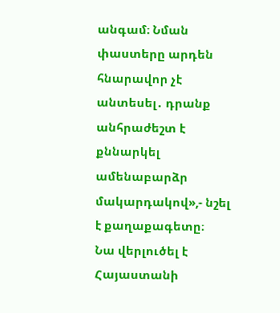անգամ։ Նման փաստերը արդեն հնարավոր չէ անտեսել․ դրանք անհրաժեշտ է քննարկել ամենաբարձր մակարդակով»,- նշել է քաղաքագետը։
Նա վերլուծել է Հայաստանի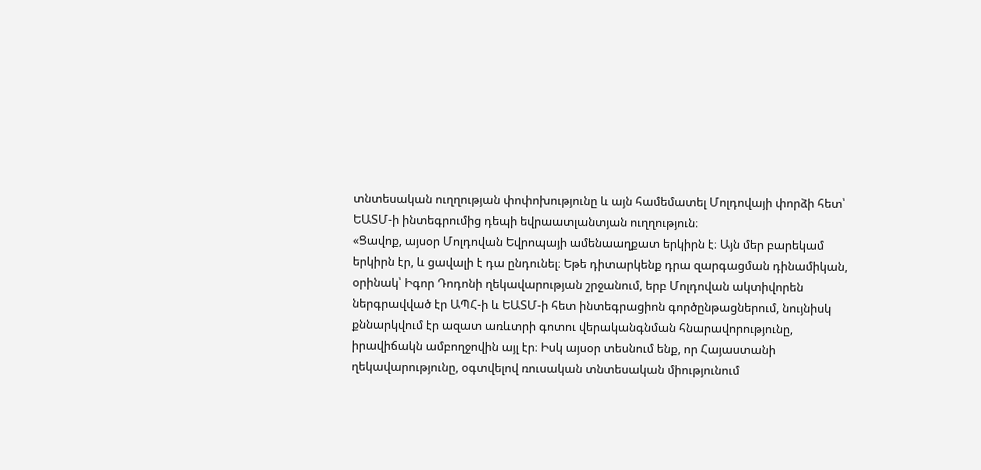տնտեսական ուղղության փոփոխությունը և այն համեմատել Մոլդովայի փորձի հետ՝ ԵԱՏՄ-ի ինտեգրումից դեպի եվրաատլանտյան ուղղություն։
«Ցավոք, այսօր Մոլդովան Եվրոպայի ամենաաղքատ երկիրն է։ Այն մեր բարեկամ երկիրն էր, և ցավալի է դա ընդունել։ Եթե դիտարկենք դրա զարգացման դինամիկան, օրինակ՝ Իգոր Դոդոնի ղեկավարության շրջանում, երբ Մոլդովան ակտիվորեն ներգրավված էր ԱՊՀ-ի և ԵԱՏՄ-ի հետ ինտեգրացիոն գործընթացներում, նույնիսկ քննարկվում էր ազատ առևտրի գոտու վերականգնման հնարավորությունը, իրավիճակն ամբողջովին այլ էր։ Իսկ այսօր տեսնում ենք, որ Հայաստանի ղեկավարությունը, օգտվելով ռուսական տնտեսական միությունում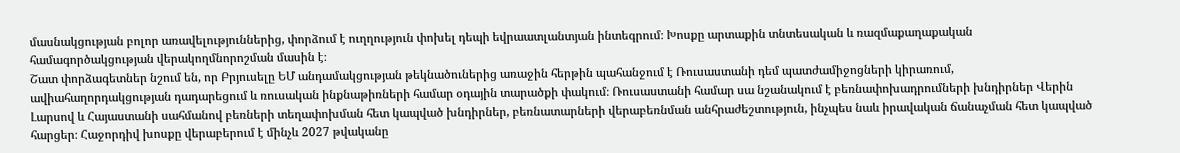մասնակցության բոլոր առավելություններից, փորձում է ուղղություն փոխել դեպի եվրաատլանտյան ինտեգրում։ Խոսքը արտաքին տնտեսական և ռազմաքաղաքական համագործակցության վերակողմնորոշման մասին է։
Շատ փորձագետներ նշում են, որ Բրյուսելը ԵՄ անդամակցության թեկնածուներից առաջին հերթին պահանջում է Ռուսաստանի դեմ պատժամիջոցների կիրառում, ավիահաղորդակցության դադարեցում և ռուսական ինքնաթիռների համար օդային տարածքի փակում։ Ռուսաստանի համար սա նշանակում է բեռնափոխադրումների խնդիրներ Վերին Լարսով և Հայաստանի սահմանով բեռների տեղափոխման հետ կապված խնդիրներ, բեռնատարների վերաբեռնման անհրաժեշտություն, ինչպես նաև իրավական ճանաչման հետ կապված հարցեր։ Հաջորդիվ խոսքը վերաբերում է մինչև 2027 թվականը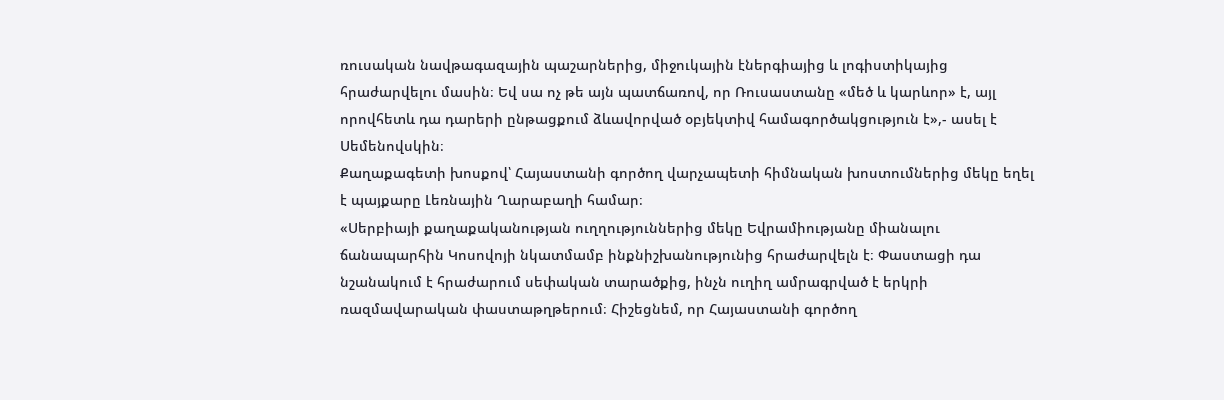ռուսական նավթագազային պաշարներից, միջուկային էներգիայից և լոգիստիկայից հրաժարվելու մասին։ Եվ սա ոչ թե այն պատճառով, որ Ռուսաստանը «մեծ և կարևոր» է, այլ որովհետև դա դարերի ընթացքում ձևավորված օբյեկտիվ համագործակցություն է»,- ասել է Սեմենովսկին։
Քաղաքագետի խոսքով՝ Հայաստանի գործող վարչապետի հիմնական խոստումներից մեկը եղել է պայքարը Լեռնային Ղարաբաղի համար։
«Սերբիայի քաղաքականության ուղղություններից մեկը Եվրամիությանը միանալու ճանապարհին Կոսովոյի նկատմամբ ինքնիշխանությունից հրաժարվելն է։ Փաստացի դա նշանակում է հրաժարում սեփական տարածքից, ինչն ուղիղ ամրագրված է երկրի ռազմավարական փաստաթղթերում։ Հիշեցնեմ, որ Հայաստանի գործող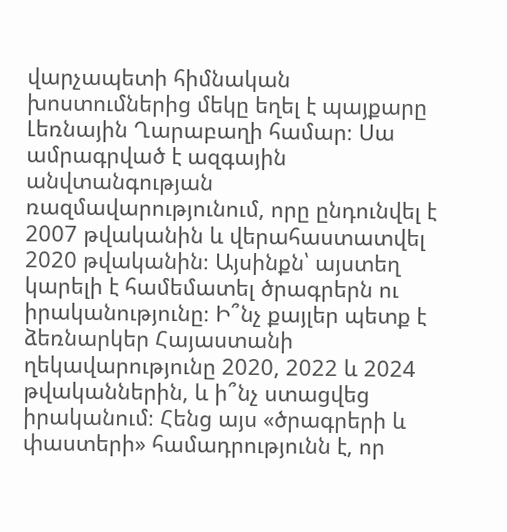վարչապետի հիմնական խոստումներից մեկը եղել է պայքարը Լեռնային Ղարաբաղի համար։ Սա ամրագրված է ազգային անվտանգության ռազմավարությունում, որը ընդունվել է 2007 թվականին և վերահաստատվել 2020 թվականին։ Այսինքն՝ այստեղ կարելի է համեմատել ծրագրերն ու իրականությունը։ Ի՞նչ քայլեր պետք է ձեռնարկեր Հայաստանի ղեկավարությունը 2020, 2022 և 2024 թվականներին, և ի՞նչ ստացվեց իրականում։ Հենց այս «ծրագրերի և փաստերի» համադրությունն է, որ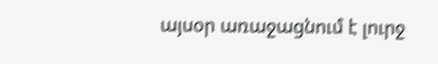այսօր առաջացնում է լուրջ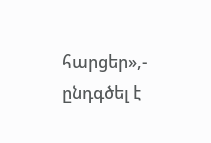հարցեր»,- ընդգծել է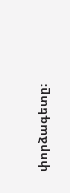փորձագետը։